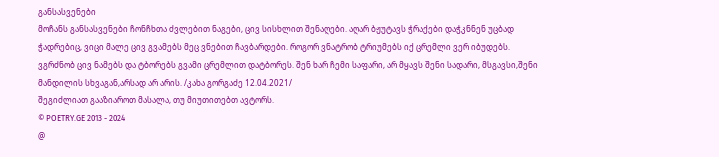განსასვენები
მოჩანს განსასვენები ჩონჩხთა ძვლებით ნაგები, ცივ სისხლით შენაღები. აღარ ბჟუტავს ჭრაქები დაჭკნნენ უცბად ჭადრებიც, ვიცი მალე ცივ გვამებს მეც ვნებით ჩავბარდები. როგორ ვნატრობ ტრიუმებს იქ ცრემლი ვერ იბუდებს. ვგრძნობ ცივ ნამებს და ტბორებს გვამი ცრემლით დატბორეს. შენ ხარ ჩემი საფარი, არ მყავს შენი სადარი, მსგავსი,შენი მანდილის სხვაგან,არსად არ არის. /კახა გორგაძე 12.04.2021/
შეგიძლიათ გააზიაროთ მასალა, თუ მიუთითებთ ავტორს.
© POETRY.GE 2013 - 2024
@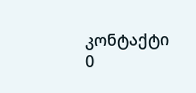კონტაქტი
0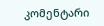კომენტარი